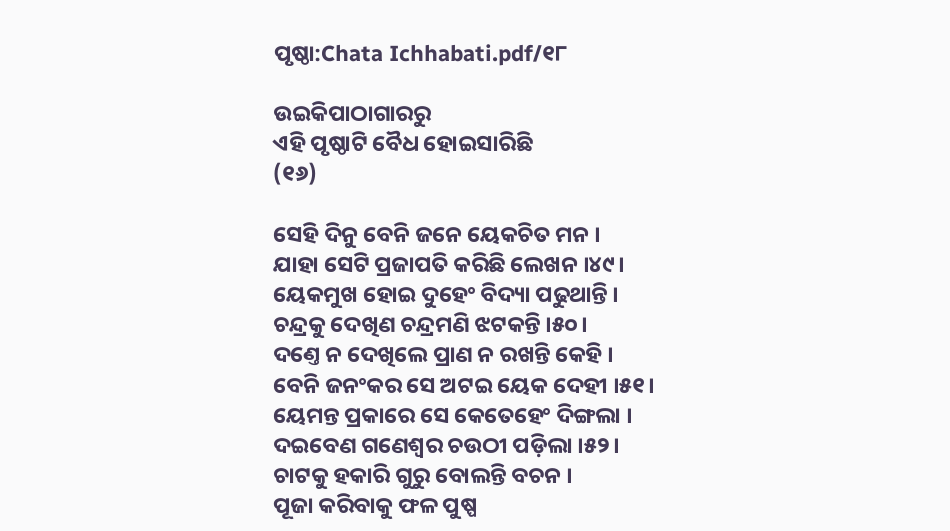ପୃଷ୍ଠା:Chata Ichhabati.pdf/୧୮

ଉଇକିପାଠାଗାର‌ରୁ
ଏହି ପୃଷ୍ଠାଟି ବୈଧ ହୋଇସାରିଛି
(୧୬)

ସେହି ଦିନୁ ବେନି ଜନେ ୟେକଚିତ ମନ ।
ଯାହା ସେଟି ପ୍ରଜାପତି କରିଛି ଲେଖନ ।୪୯।
ୟେକମୁଖ ହୋଇ ଦୁହେଂ ବିଦ୍ୟା ପଢୁଥାନ୍ତି ।
ଚନ୍ଦ୍ରକୁ ଦେଖିଣ ଚନ୍ଦ୍ରମଣି ଝଟକନ୍ତି ।୫୦।
ଦଣ୍ତେ ନ ଦେଖିଲେ ପ୍ରାଣ ନ ରଖନ୍ତି କେହି ।
ବେନି ଜନଂକର ସେ ଅଟଇ ୟେକ ଦେହୀ ।୫୧।
ୟେମନ୍ତ ପ୍ରକାରେ ସେ କେତେହେଂ ଦିଙ୍ଗଲା ।
ଦଇବେଣ ଗଣେଶ୍ୱର ଚଉଠୀ ପଡ଼ିଲା ।୫୨।
ଚାଟକୁ ହକାରି ଗୁରୁ ବୋଲନ୍ତି ବଚନ ।
ପୂଜା କରିବାକୁ ଫଳ ପୁଷ୍ପ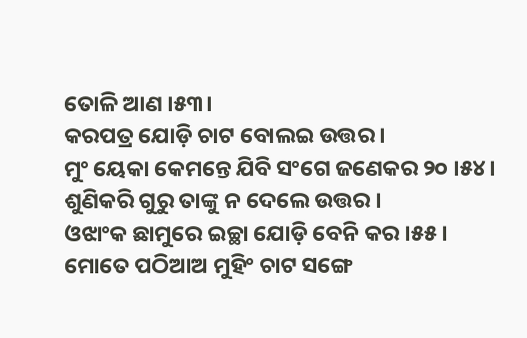ତୋଳି ଆଣ ।୫୩।
କରପତ୍ର ଯୋଡ଼ି ଚାଟ ବୋଲଇ ଉତ୍ତର ।
ମୁଂ ୟେକା କେମନ୍ତେ ଯିବି ସଂଗେ ଜଣେକର ୨୦ ।୫୪।
ଶୁଣିକରି ଗୁରୁ ତାଙ୍କୁ ନ ଦେଲେ ଉତ୍ତର ।
ଓଝାଂକ ଛାମୁରେ ଇଚ୍ଛା ଯୋଡ଼ି ବେନି କର ।୫୫।
ମୋତେ ପଠିଆଅ ମୁହିଂ ଚାଟ ସଙ୍ଗେ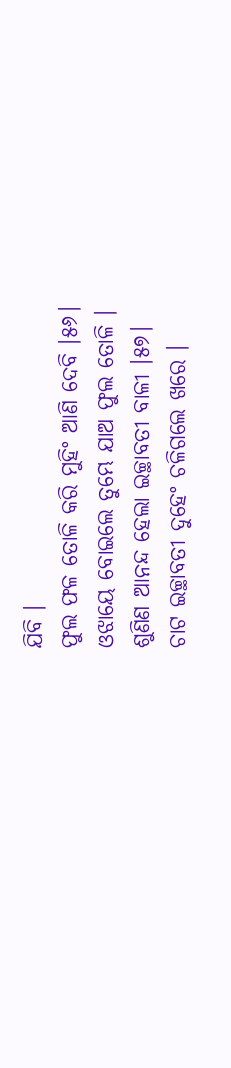ଯିବି ।
ଫୁଲ ଫଳ ତୋଳି କରି ମୁହିଂ ଆଣି ଦେବି ।୫୬।
ଓଝାୟେ ବୋଇଲେ ତୁମ୍ଭେ ଯାଅ ଫୁଲ ତୋଳି ।
ଶୁଣିଣ ଆନନ୍ଦ ହେଲା ଇଚ୍ଛାବତୀ ବାଳୀ ।୫୭।
ଚାଟ ଇଚ୍ଛାବତୀ ଦୁହେଂ ଚଳିଗଲେ ଖରେ ।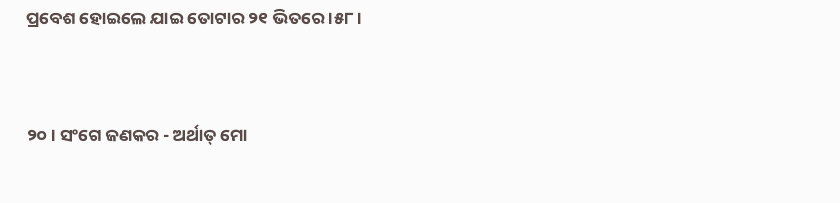ପ୍ରବେଶ ହୋଇଲେ ଯାଇ ତୋଟାର ୨୧ ଭିତରେ ।୫୮।


୨୦। ସଂଗେ ଜଣକର - ଅର୍ଥାତ୍ ମୋ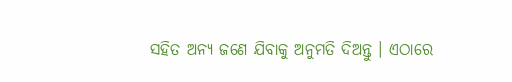ସ‌ହିତ ଅନ୍ୟ ଜଣେ ଯିବାକୁ ଅନୁମତି ଦିଅନ୍ତୁ । ଏଠାରେ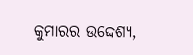କୁମାରର ଉଦ୍ଦେଶ୍ୟ,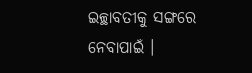ଇଚ୍ଛାବତୀକୁ ସଙ୍ଗରେ ନେବାପାଇଁ ।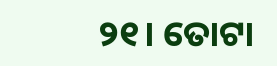୨୧। ତୋଟା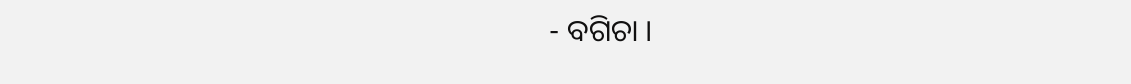- ବଗିଚା ।